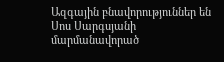Ազգային բնավորություններ են Սոս Սարգսյանի մարմանավորած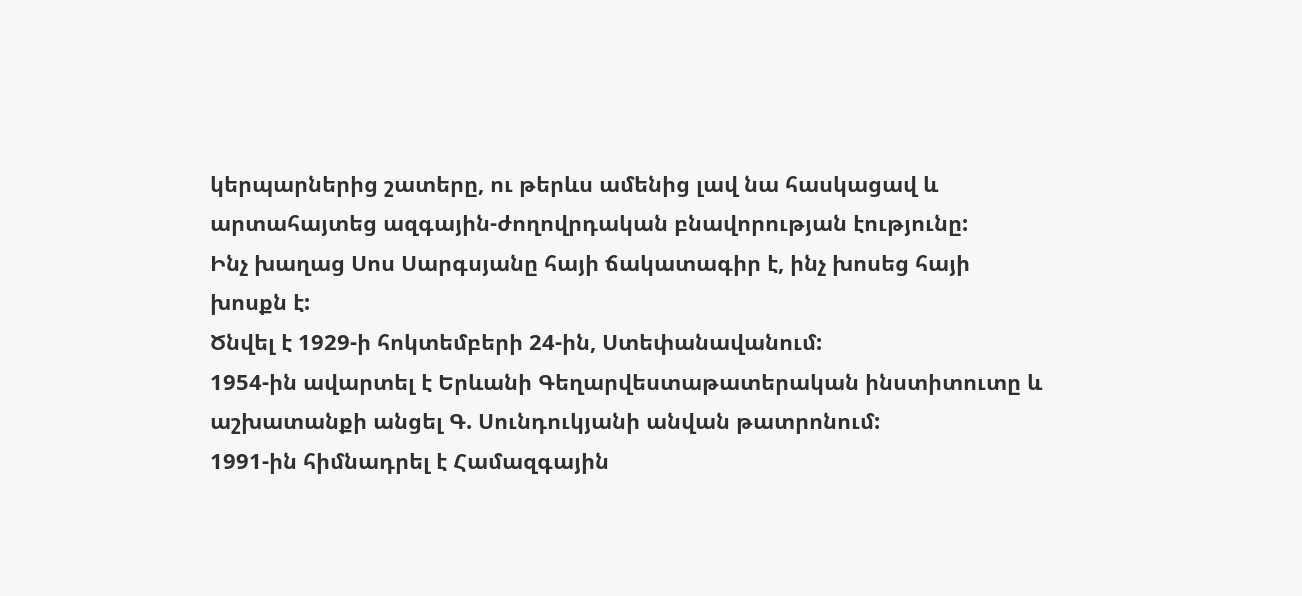կերպարներից շատերը, ու թերևս ամենից լավ նա հասկացավ և արտահայտեց ազգային-ժողովրդական բնավորության էությունը:
Ինչ խաղաց Սոս Սարգսյանը հայի ճակատագիր է, ինչ խոսեց հայի խոսքն է:
Ծնվել է 1929-ի հոկտեմբերի 24-ին, Ստեփանավանում:
1954-ին ավարտել է Երևանի Գեղարվեստաթատերական ինստիտուտը և աշխատանքի անցել Գ. Սունդուկյանի անվան թատրոնում:
1991-ին հիմնադրել է Համազգային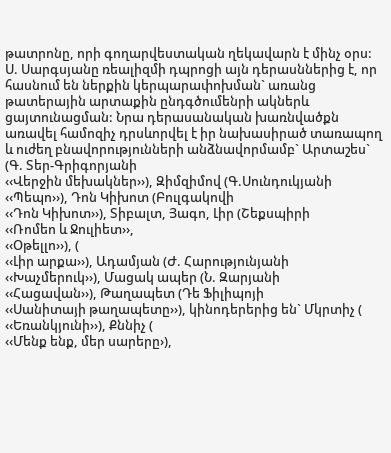թատրոնը, որի գողարվեստական ղեկավարն է մինչ օրս:
Ս. Սարգսյանը ռեալիզմի դպրոցի այն դերասններից է, որ հասնում են ներքին կերպարափոխման` առանց թատերային արտաքին ընդգծումենրի ակներև ցայտունացման: Նրա դերասանական խառնվածքն առավել համոզիչ դրսևորվել է իր նախասիրած տառապող և ուժեղ բնավորությունների անձնավորմամբ` Արտաշես` (Գ. Տեր-Գրիգորյանի
‹‹Վերջին մեխակներ››), Զիմզիմով (Գ.Սունդուկյանի
‹‹Պեպո››), Դոն Կիխոտ (Բուլգակովի
‹‹Դոն Կիխոտ››), Տիբալտ, Յագո, Լիր (Շեքսպիրի
‹‹Ռոմեո և Ջուլիետ››,
‹‹Օթելլո››), (
‹‹Լիր արքա››), Ադամյան (Ժ. Հարությունյանի
‹‹Խաչմերուկ››), Մացակ ապեր (Ն. Զարյանի
‹‹Հացավան››), Թաղապետ (Դե Ֆիլիպոյի
‹‹Սանիտայի թաղապետը››), կինոդերերից են` Մկրտիչ (
‹‹Եռանկյունի››), Քննիչ (
‹‹Մենք ենք, մեր սարերը›),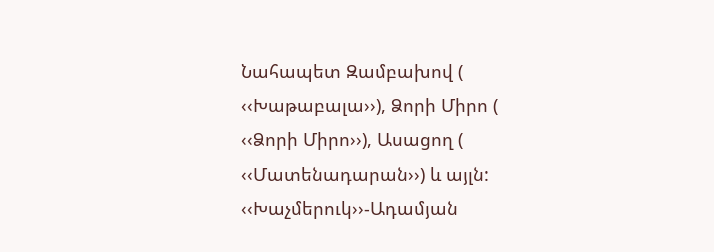Նահապետ Զամբախով (
‹‹Խաթաբալա››), Ձորի Միրո (
‹‹Ձորի Միրո››), Ասացող (
‹‹Մատենադարան››) և այլն:
‹‹Խաչմերուկ››-Ադամյան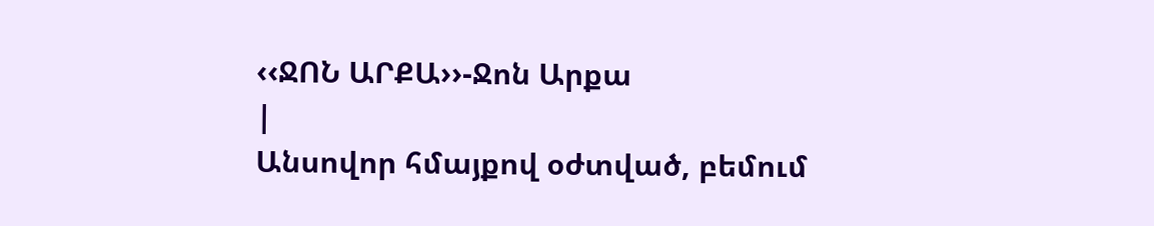‹‹ՋՈՆ ԱՐՔԱ››-Ջոն Արքա
|
Անսովոր հմայքով օժտված, բեմում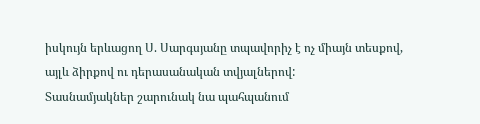իսկույն երևացող Ս. Սարգսյանը տպավորիչ է ոչ միայն տեսքով, այլև ձիրքով ու դերասանական տվյալներով:
Տասնամյակներ շարունակ նա պահպանում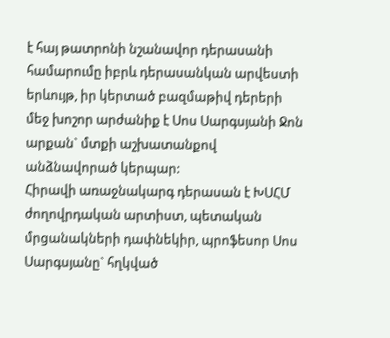է հայ թատրոնի նշանավոր դերասանի համարումը իբրև դերասանկան արվեստի երևույթ, իր կերտած բազմաթիվ դերերի մեջ խոշոր արժանիք է Սոս Սարգսյանի Ջոն արքան` մտքի աշխատանքով անձնավորած կերպար:
Հիրավի առաջնակարգ դերասան է ԽՍՀՄ ժողովրդական արտիստ, պետական մրցանակների դափնեկիր, պրոֆեսոր Սոս Սարգսյանը` հղկված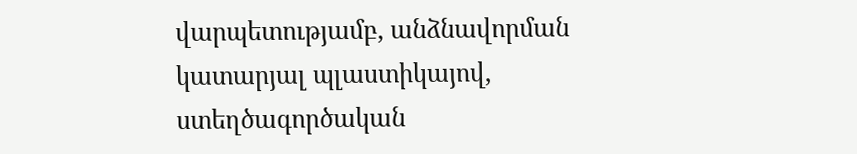վարպետությամբ, անձնավորման կատարյալ պլաստիկայով, ստեղծագործական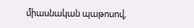միասնական պաթոսով,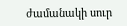ժամանակի սուր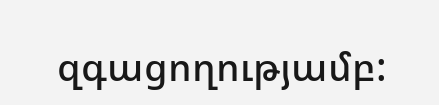զգացողությամբ: